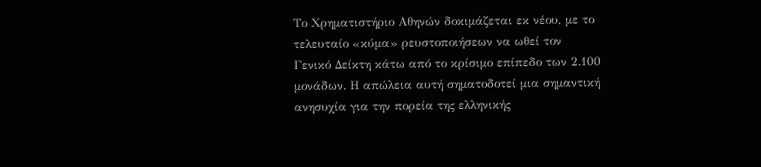Το Χρηματιστήριο Αθηνών δοκιμάζεται εκ νέου, με το τελευταίο «κύμα» ρευστοποιήσεων να ωθεί τον Γενικό Δείκτη κάτω από το κρίσιμο επίπεδο των 2.100 μονάδων. Η απώλεια αυτή σηματοδοτεί μια σημαντική ανησυχία για την πορεία της ελληνικής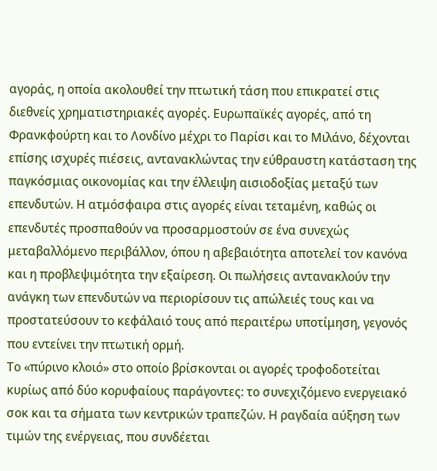αγοράς, η οποία ακολουθεί την πτωτική τάση που επικρατεί στις διεθνείς χρηματιστηριακές αγορές. Ευρωπαϊκές αγορές, από τη Φρανκφούρτη και το Λονδίνο μέχρι το Παρίσι και το Μιλάνο, δέχονται επίσης ισχυρές πιέσεις, αντανακλώντας την εύθραυστη κατάσταση της παγκόσμιας οικονομίας και την έλλειψη αισιοδοξίας μεταξύ των επενδυτών. Η ατμόσφαιρα στις αγορές είναι τεταμένη, καθώς οι επενδυτές προσπαθούν να προσαρμοστούν σε ένα συνεχώς μεταβαλλόμενο περιβάλλον, όπου η αβεβαιότητα αποτελεί τον κανόνα και η προβλεψιμότητα την εξαίρεση. Οι πωλήσεις αντανακλούν την ανάγκη των επενδυτών να περιορίσουν τις απώλειές τους και να προστατεύσουν το κεφάλαιό τους από περαιτέρω υποτίμηση, γεγονός που εντείνει την πτωτική ορμή.
Το «πύρινο κλοιό» στο οποίο βρίσκονται οι αγορές τροφοδοτείται κυρίως από δύο κορυφαίους παράγοντες: το συνεχιζόμενο ενεργειακό σοκ και τα σήματα των κεντρικών τραπεζών. Η ραγδαία αύξηση των τιμών της ενέργειας, που συνδέεται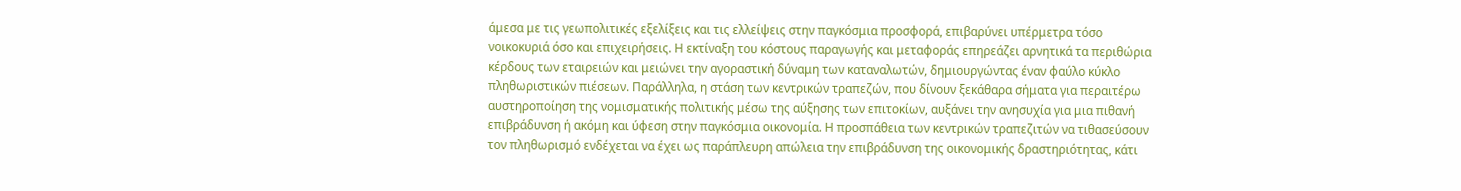άμεσα με τις γεωπολιτικές εξελίξεις και τις ελλείψεις στην παγκόσμια προσφορά, επιβαρύνει υπέρμετρα τόσο νοικοκυριά όσο και επιχειρήσεις. Η εκτίναξη του κόστους παραγωγής και μεταφοράς επηρεάζει αρνητικά τα περιθώρια κέρδους των εταιρειών και μειώνει την αγοραστική δύναμη των καταναλωτών, δημιουργώντας έναν φαύλο κύκλο πληθωριστικών πιέσεων. Παράλληλα, η στάση των κεντρικών τραπεζών, που δίνουν ξεκάθαρα σήματα για περαιτέρω αυστηροποίηση της νομισματικής πολιτικής μέσω της αύξησης των επιτοκίων, αυξάνει την ανησυχία για μια πιθανή επιβράδυνση ή ακόμη και ύφεση στην παγκόσμια οικονομία. Η προσπάθεια των κεντρικών τραπεζιτών να τιθασεύσουν τον πληθωρισμό ενδέχεται να έχει ως παράπλευρη απώλεια την επιβράδυνση της οικονομικής δραστηριότητας, κάτι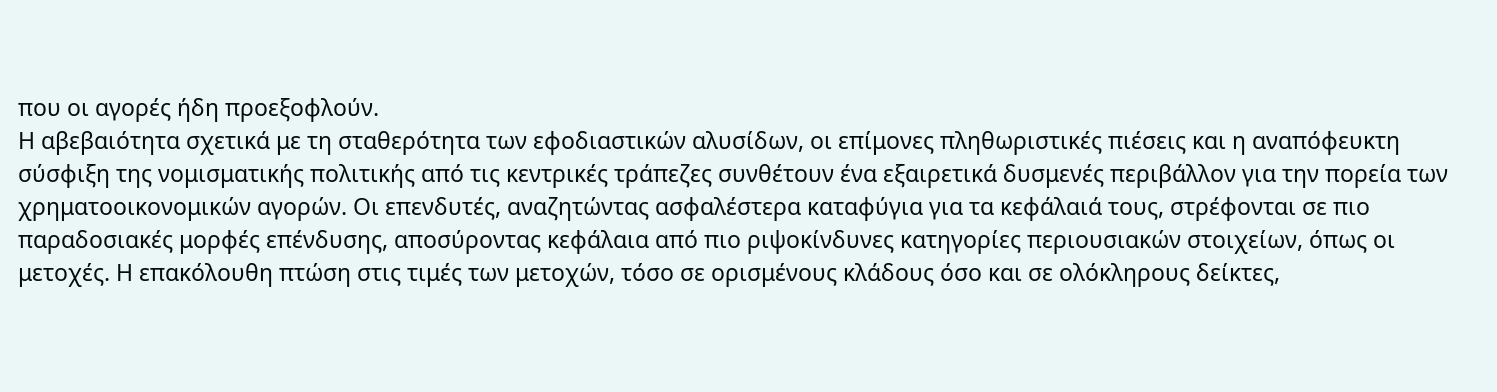που οι αγορές ήδη προεξοφλούν.
Η αβεβαιότητα σχετικά με τη σταθερότητα των εφοδιαστικών αλυσίδων, οι επίμονες πληθωριστικές πιέσεις και η αναπόφευκτη σύσφιξη της νομισματικής πολιτικής από τις κεντρικές τράπεζες συνθέτουν ένα εξαιρετικά δυσμενές περιβάλλον για την πορεία των χρηματοοικονομικών αγορών. Οι επενδυτές, αναζητώντας ασφαλέστερα καταφύγια για τα κεφάλαιά τους, στρέφονται σε πιο παραδοσιακές μορφές επένδυσης, αποσύροντας κεφάλαια από πιο ριψοκίνδυνες κατηγορίες περιουσιακών στοιχείων, όπως οι μετοχές. Η επακόλουθη πτώση στις τιμές των μετοχών, τόσο σε ορισμένους κλάδους όσο και σε ολόκληρους δείκτες,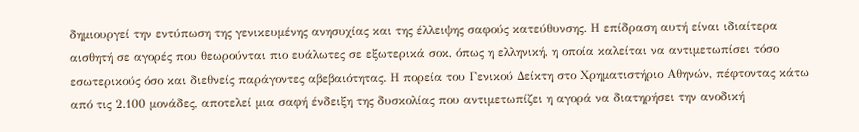δημιουργεί την εντύπωση της γενικευμένης ανησυχίας και της έλλειψης σαφούς κατεύθυνσης. Η επίδραση αυτή είναι ιδιαίτερα αισθητή σε αγορές που θεωρούνται πιο ευάλωτες σε εξωτερικά σοκ, όπως η ελληνική, η οποία καλείται να αντιμετωπίσει τόσο εσωτερικούς όσο και διεθνείς παράγοντες αβεβαιότητας. Η πορεία του Γενικού Δείκτη στο Χρηματιστήριο Αθηνών, πέφτοντας κάτω από τις 2.100 μονάδες, αποτελεί μια σαφή ένδειξη της δυσκολίας που αντιμετωπίζει η αγορά να διατηρήσει την ανοδική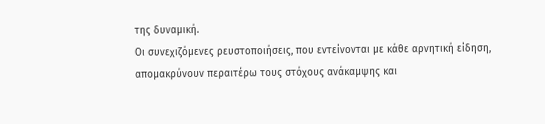της δυναμική.
Οι συνεχιζόμενες ρευστοποιήσεις, που εντείνονται με κάθε αρνητική είδηση, απομακρύνουν περαιτέρω τους στόχους ανάκαμψης και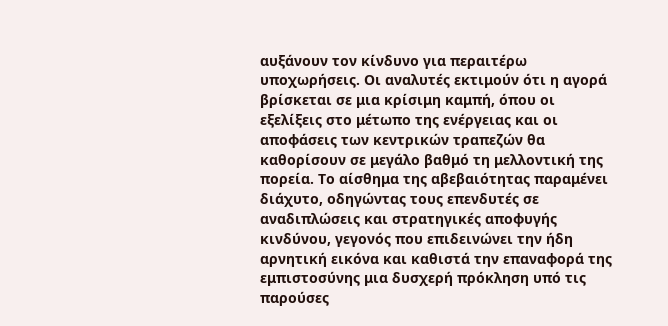αυξάνουν τον κίνδυνο για περαιτέρω υποχωρήσεις. Οι αναλυτές εκτιμούν ότι η αγορά βρίσκεται σε μια κρίσιμη καμπή, όπου οι εξελίξεις στο μέτωπο της ενέργειας και οι αποφάσεις των κεντρικών τραπεζών θα καθορίσουν σε μεγάλο βαθμό τη μελλοντική της πορεία. Το αίσθημα της αβεβαιότητας παραμένει διάχυτο, οδηγώντας τους επενδυτές σε αναδιπλώσεις και στρατηγικές αποφυγής κινδύνου, γεγονός που επιδεινώνει την ήδη αρνητική εικόνα και καθιστά την επαναφορά της εμπιστοσύνης μια δυσχερή πρόκληση υπό τις παρούσες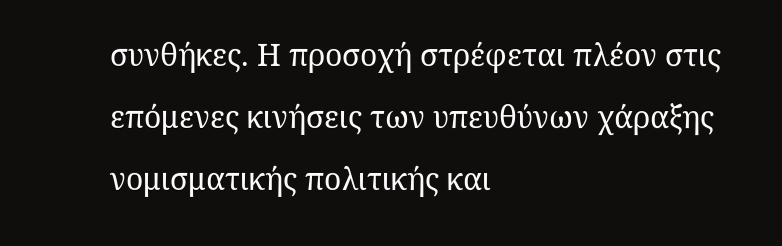συνθήκες. Η προσοχή στρέφεται πλέον στις επόμενες κινήσεις των υπευθύνων χάραξης νομισματικής πολιτικής και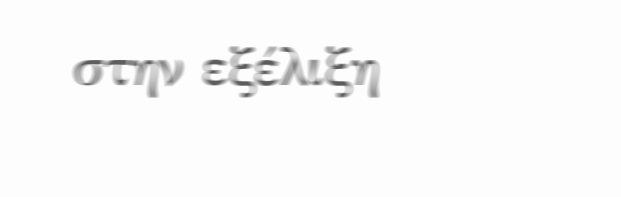στην εξέλιξη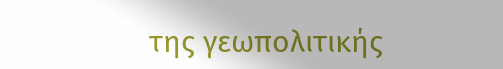της γεωπολιτικής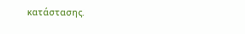κατάστασης.